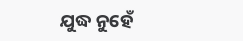ଯୁଦ୍ଧ ନୁହେଁ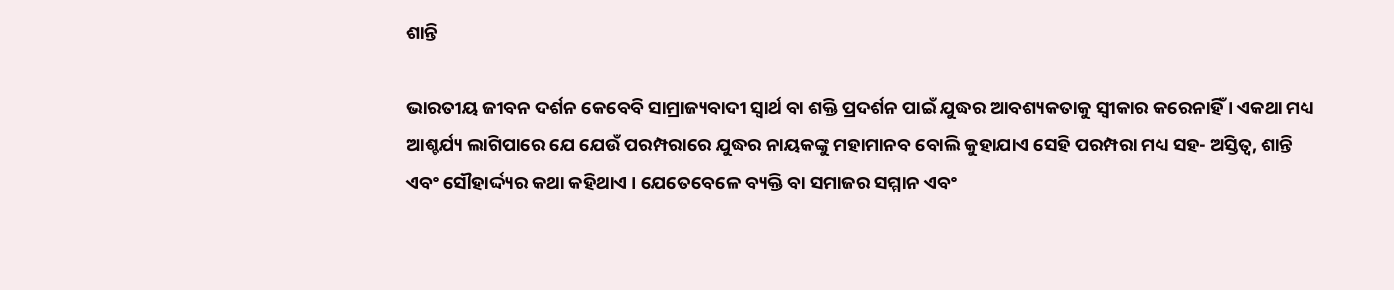ଶାନ୍ତି

ଭାରତୀୟ ଜୀବନ ଦର୍ଶନ କେବେବି ସାମ୍ରାଜ୍ୟବାଦୀ ସ୍ୱାର୍ଥ ବା ଶକ୍ତି ପ୍ରଦର୍ଶନ ପାଇଁ ଯୁଦ୍ଧର ଆବଶ୍ୟକତାକୁ ସ୍ୱୀକାର କରେନାହିଁ । ଏକଥା ମଧ୍ୟ ଆଶ୍ଚର୍ଯ୍ୟ ଲାଗିପାରେ ଯେ ଯେଉଁ ପରମ୍ପରାରେ ଯୁଦ୍ଧର ନାୟକଙ୍କୁ ମହାମାନବ ବୋଲି କୁହାଯାଏ ସେହି ପରମ୍ପରା ମଧ୍ୟ ସହ- ଅସ୍ତିତ୍ୱ, ଶାନ୍ତି ଏବଂ ସୌହାର୍ଦ୍ଦ୍ୟର କଥା କହିଥାଏ । ଯେତେବେଳେ ବ୍ୟକ୍ତି ବା ସମାଜର ସମ୍ମାନ ଏବଂ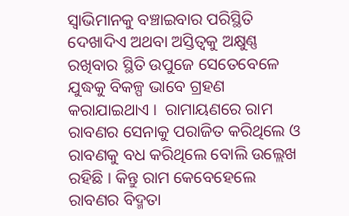ସ୍ୱାଭିମାନକୁ ବଞ୍ଚାଇବାର ପରିସ୍ଥିତି ଦେଖାଦିଏ ଅଥବା ଅସ୍ତିତ୍ୱକୁ ଅକ୍ଷୁଣ୍ଣ ରଖିବାର ସ୍ଥିତି ଉପୁଜେ ସେତେବେଳେ ଯୁଦ୍ଧକୁ ବିକଳ୍ପ ଭାବେ ଗ୍ରହଣ କରାଯାଇଥାଏ ।  ରାମାୟଣରେ ରାମ ରାବଣର ସେନାକୁ ପରାଜିତ କରିଥିଲେ ଓ ରାବଣକୁ ବଧ କରିଥିଲେ ବୋଲି ଉଲ୍ଲେଖ ରହିଛି । କିନ୍ତୁ ରାମ କେବେହେଲେ ରାବଣର ବିଦ୍ମତା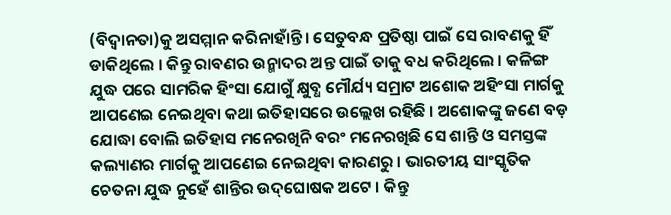(ବିଦ୍ୱାନତା)କୁ ଅସମ୍ମାନ କରିନାହାଁନ୍ତି । ସେତୁବନ୍ଧ ପ୍ରତିଷ୍ଠା ପାଇଁ ସେ ରାବଣକୁ ହିଁ ଡାକିଥିଲେ । କିନ୍ତୁ ରାବଣର ଉନ୍ମାଦର ଅନ୍ତ ପାଇଁ ତାକୁ ବଧ କରିଥିଲେ । କଳିଙ୍ଗ ଯୁଦ୍ଧ ପରେ ସାମରିକ ହିଂସା ଯୋଗୁଁ କ୍ଷୁବ୍ଧ ମୌର୍ଯ୍ୟ ସମ୍ରାଟ ଅଶୋକ ଅହିଂସା ମାର୍ଗକୁ ଆପଣେଇ ନେଇଥିବା କଥା ଇତିହାସରେ ଉଲ୍ଲେଖ ରହିଛି । ଅଶୋକଙ୍କୁ ଜଣେ ବଡ଼ ଯୋଦ୍ଧା ବୋଲି ଇତିହାସ ମନେରଖିନି ବରଂ ମନେରଖିଛି ସେ ଶାନ୍ତି ଓ ସମସ୍ତଙ୍କ କଲ୍ୟାଣର ମାର୍ଗକୁ ଆପଣେଇ ନେଇଥିବା କାରଣରୁ । ଭାରତୀୟ ସାଂସ୍କୃତିକ ଚେତନା ଯୁଦ୍ଧ ନୁହେଁ ଶାନ୍ତିର ଉଦ୍‌ଘୋଷକ ଅଟେ । କିନ୍ତୁ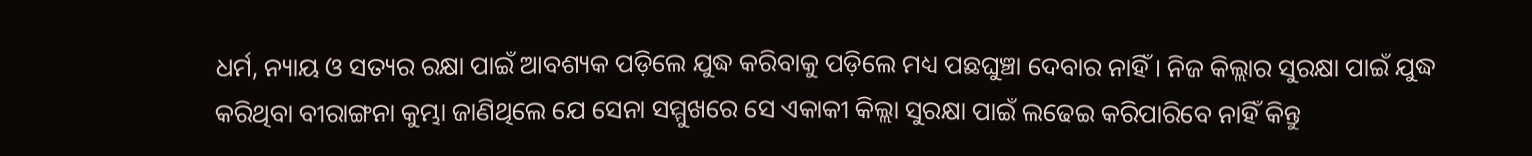ଧର୍ମ, ନ୍ୟାୟ ଓ ସତ୍ୟର ରକ୍ଷା ପାଇଁ ଆବଶ୍ୟକ ପଡ଼ିଲେ ଯୁଦ୍ଧ କରିବାକୁ ପଡ଼ିଲେ ମଧ୍ୟ ପଛଘୁଞ୍ଚା ଦେବାର ନାହିଁ । ନିଜ କିଲ୍ଲାର ସୁରକ୍ଷା ପାଇଁ ଯୁଦ୍ଧ କରିଥିବା ବୀରାଙ୍ଗନା କୁମ୍ଭା ଜାଣିଥିଲେ ଯେ ସେନା ସମ୍ମୁଖରେ ସେ ଏକାକୀ କିଲ୍ଲା ସୁରକ୍ଷା ପାଇଁ ଲଢେଇ କରିପାରିବେ ନାହିଁ କିନ୍ତୁ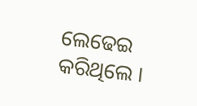ଲେଢେଇ କରିଥିଲେ ।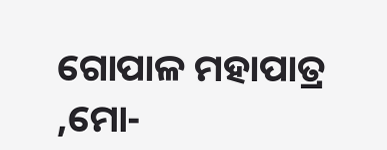ଗୋପାଳ ମହାପାତ୍ର ,ମୋ-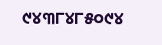୯୪୩୮୪୮୫୦୯୪